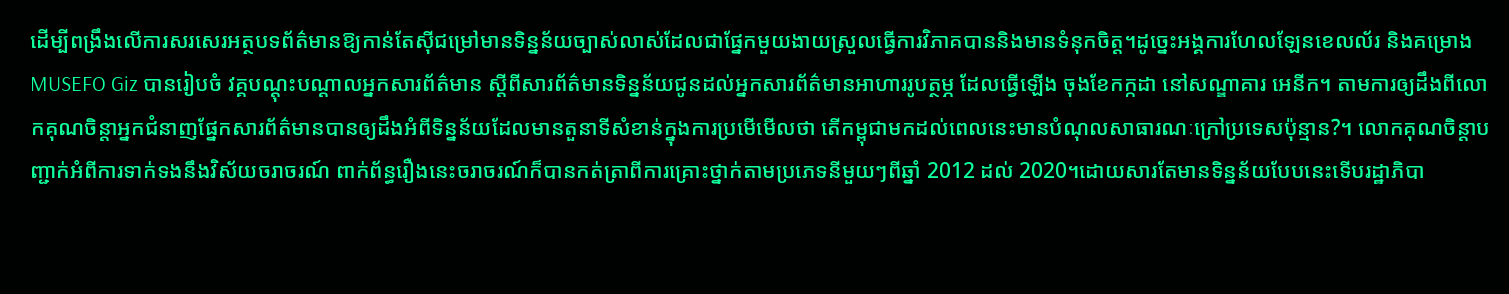ដើម្បីពង្រឹងលើការសរសេរអត្ថបទព័ត៌មានឱ្យកាន់តែស៊ីជម្រៅមានទិន្នន័យច្បាស់លាស់ដែលជាផ្នែកមួយងាយស្រួលធ្វើការវិភាគបាននិងមានទំនុកចិត្ត។ដូច្នេះអង្គការហែលឡែនខេលល័រ និងគម្រោងMUSEFO Giz បានរៀបចំ វគ្គបណ្ដុះបណ្ដាលអ្នកសារព័ត៌មាន ស្តីពីសារព័ត៌មានទិន្នន័យជូនដល់អ្នកសារព័ត៌មានអាហាររូបត្ថម្ភ ដែលធ្វើឡើង ចុងខែកក្កដា នៅសណ្ឌាគារ អេនីក។ តាមការឲ្យដឹងពីលោកគុណចិន្ដាអ្នកជំនាញផ្នែកសារព័ត៌មានបានឲ្យដឹងអំពីទិន្នន័យដែលមានតួនាទីសំខាន់ក្នុងការប្រមើមើលថា តើកម្ពុជាមកដល់ពេលនេះមានបំណុលសាធារណៈក្រៅប្រទេសប៉ុន្មាន?។ លោកគុណចិន្ដាបញ្ជាក់អំពីការទាក់ទងនឹងវិស័យចរាចរណ៍ ពាក់ព័ន្ធរឿងនេះចរាចរណ៍ក៏បានកត់ត្រាពីការគ្រោះថ្នាក់តាមប្រភេទនីមួយៗពីឆ្នាំ 2012 ដល់ 2020។ដោយសារតែមានទិន្នន័យបែបនេះទើបរដ្ឋាភិបា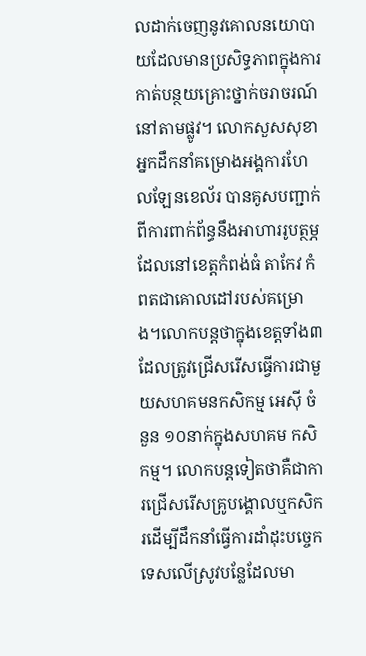លដាក់ចេញនូវគោលនយោបាយដែលមានប្រសិទ្ធភាពក្នុងការកាត់បន្ថយគ្រោះថ្នាក់ចរាចរណ៍នៅតាមផ្លូវ។ លោកសួសសុខាអ្នកដឹកនាំគម្រោងអង្គការហែលឡែនខេល័រ បានគូសបញ្ជាក់ពីការពាក់ព័ន្ធនឹងអាហាររូបត្ថម្ភដែលនៅខេត្តកំពង់ធំ តាកែវ កំពតជាគោលដៅរបស់គម្រោង។លោកបន្តថាក្នុងខេត្តទាំង៣ដែលត្រូវជ្រើសរើសធ្វើការជាមួយសហគមនកសិកម្ម អេស៊ី ចំនួន ១០នាក់ក្នុងសហគម កសិកម្ម។ លោកបន្តទៀតថាគឺជាការជ្រើសរើសគ្រូបង្គោលឬកសិករដើម្បីដឹកនាំធ្វើការដាំដុះបច្ចេកទេសលើស្រូវបន្លែដែលមា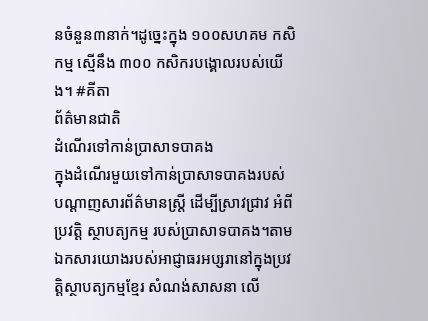នចំនួន៣នាក់។ដូច្នេះក្នុង ១០០សហគម កសិកម្ម ស្មើនឹង ៣០០ កសិករបង្គោលរបស់យើង។ #គីតា
ព័ត៌មានជាតិ
ដំណើរទៅកាន់ប្រាសាទបាគង
ក្នុងដំណើរមួយទៅកាន់ប្រាសាទបាគងរបស់ បណ្ដាញសារព័ត៌មានស្ត្រី ដើម្បីស្រាវជ្រាវ អំពី ប្រវត្តិ ស្ថាបត្យកម្ម របស់ប្រាសាទបាគង។តាមឯកសារយោងរបស់អាជ្ញាធរអប្សរានៅក្នុងប្រវត្តិស្ថាបត្យកម្មខ្មែរ សំណង់សាសនា លើ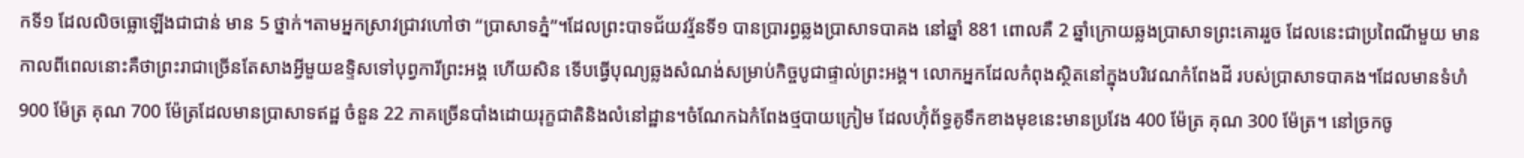កទី១ ដែលលិចធ្លោឡើងជាជាន់ មាន 5 ថ្នាក់។តាមអ្នកស្រាវជ្រាវហៅថា “ប្រាសាទភ្នំ”។ដែលព្រះបាទជ័យវរ្ម័នទី១ បានប្រារព្ធឆ្លងប្រាសាទបាគង នៅឆ្នាំ 881 ពោលគឺ 2 ឆ្នាំក្រោយឆ្លងប្រាសាទព្រះគោររួច ដែលនេះជាប្រពៃណីមួយ មានកាលពីពេលនោះគឺថាព្រះរាជាច្រើនតែសាងអ្វីមួយឧទ្ទិសទៅបុព្វការីព្រះអង្គ ហើយសិន ទើបធ្វើបុណ្យឆ្លងសំណង់សម្រាប់កិច្ចបូជាផ្ទាល់ព្រះអង្គ។ លោកអ្នកដែលកំពុងស្ថិតនៅក្នុងបរិវេណកំពែងដី របស់ប្រាសាទបាគង។ដែលមានទំហំ 900 ម៉ែត្រ គុណ 700 ម៉ែត្រដែលមានប្រាសាទឥដ្ឋ ចំនួន 22 ភាគច្រើនបាំងដោយរុក្ខជាតិនិងលំនៅដ្ឋាន។ចំណែកឯកំពែងថ្មបាយក្រៀម ដែលហ៊ុំព័ទ្ធគូទឹកខាងមុខនេះមានប្រវែង 400 ម៉ែត្រ គុណ 300 ម៉ែត្រ។ នៅច្រកចូ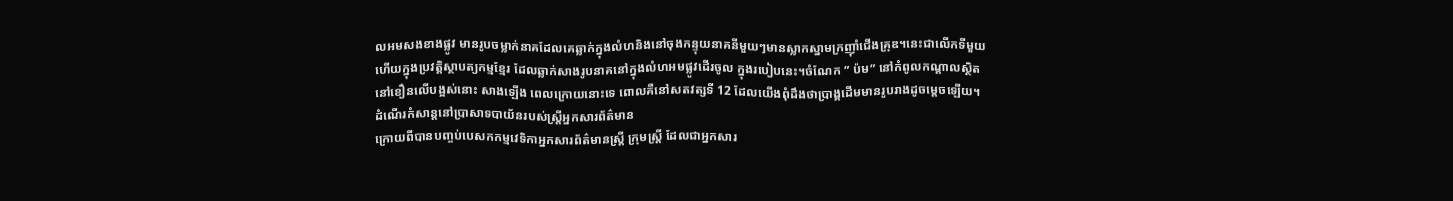លអមសងខាងផ្លូវ មានរូបចម្លាក់នាគដែលគេឆ្លាក់ក្នុងលំហនិងនៅចុងកន្ទុយនាគនីមួយៗមានស្លាកស្នាមក្រញ៉ាំជើងគ្រុឌ។នេះជាលើកទីមួយហើយក្នុងប្រវត្តិស្ថាបត្យកម្មខ្មែរ ដែលឆ្លាក់សាងរូបនាគនៅក្នុងលំហអមផ្លូវដើរចូល ក្នុងរបៀបនេះ។ចំណែក ” ប៉ម” នៅកំពូលកណ្ដាលស្ថិតនៅខឿនលើបង្អស់នោះ សាងឡើង ពេលក្រោយនោះទេ ពោលគឺនៅសតវត្សទី 12 ដែលយើងពុំដឹងថាប្រាង្គដើមមានរូបរាងដូចម្ដេចឡើយ។
ដំណើរកំសាន្តនៅប្រាសាទបាយ័នរបស់ស្ត្រីអ្នកសារព័ត៌មាន
ក្រោយពីបានបញ្ចប់បេសកកម្មវេទិកាអ្នកសារព័ត៌មានស្ត្រី ក្រុមស្ត្រី ដែលជាអ្នកសារ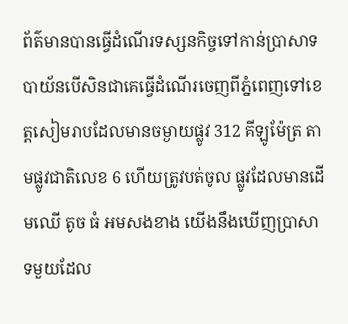ព័ត៌មានបានធ្វើដំណើរទស្សនកិច្ចទៅកាន់ប្រាសាទបាយ័នបើសិនជាគេធ្វើដំណើរចេញពីភ្នំពេញទៅខេត្តសៀមរាបដែលមានចម្ងាយផ្លូវ 312 គីឡូម៉ែត្រ តាមផ្លូវជាតិលេខ 6 ហើយត្រូវបត់ចូល ផ្លូវដែលមានដើមឈើ តូច ធំ អមសងខាង យើងនឹងឃើញប្រាសាទមួយដែល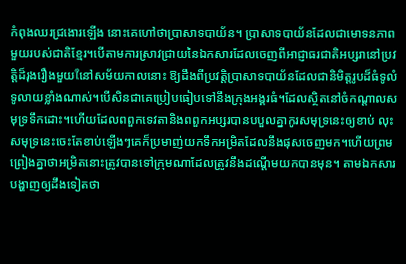កំពុងឈរជ្រងោរឡើង នោះគេហៅថាប្រាសាទបាយ័ន។ ប្រាសាទបាយ័នដែលជាមោទនភាពមួយរបស់ជាតិខ្មែរ។បើតាមការស្រាវជ្រាយនៃឯកសារដែលចេញពីអាជ្ញាធរជាតិអប្សរានៅប្រវត្តិដ៏រុងរឿងមួយใនៅសម័យកាលនោះ ឱ្យដឹងពីប្រវត្តិប្រាសាទបាយ័នដែលជានិមិត្តរូបដ៏ធំទូលំទូលាយខ្លាំងណាស់។បើសិនជាគេប្រៀបធៀបទៅនឹងក្រុងអង្គរធំ។ដែលស្ថិតនៅចំកណ្ដាលសមុទ្រទឹកដោះ។ហើយដែលពពួកទេវតានិងពពួកអប្សរបានបបួលគ្នាកូរសមុទ្រនេះឲ្យខាប់ លុះសមុទ្រនេះចេះតែខាប់ឡើងៗគេក៏ប្រមាញ់យកទឹកអម្រិតដែលនឹងផុសចេញមក។ហើយព្រមព្រៀងគ្នាថាអម្រិតនោះត្រូវបានទៅក្រុមណាដែលត្រូវនឹងដណ្ដើមយកបានមុន។ តាមឯកសារបង្ហាញឲ្យដឹងទៀតថា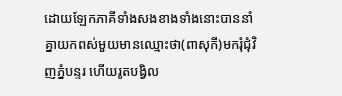ដោយឡែកភាគីទាំងសងខាងទាំងនោះបាននាំគ្នាយកពស់មួយមានឈ្មោះថា(ពាសុកី)មករុំជុំវិញភ្នំបន្ទរ ហើយរូតបង្វិល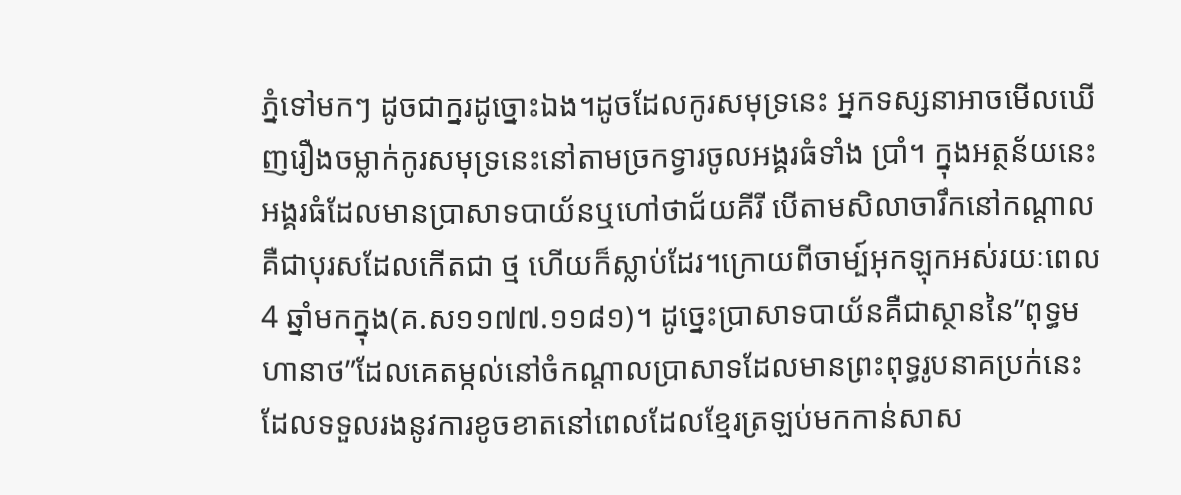ភ្នំទៅមកៗ ដូចជាក្នរដូច្នោះឯង។ដូចដែលកូរសមុទ្រនេះ អ្នកទស្សនាអាចមើលឃើញរឿងចម្លាក់កូរសមុទ្រនេះនៅតាមច្រកទ្វារចូលអង្គរធំទាំង ប្រាំ។ ក្នុងអត្ថន័យនេះអង្គរធំដែលមានប្រាសាទបាយ័នឬហៅថាជ័យគីរី បើតាមសិលាចារឹកនៅកណ្ដាលគឺជាបុរសដែលកើតជា ថ្ម ហើយក៏ស្លាប់ដែរ។ក្រោយពីចាម្ប៍អុកឡុកអស់រយៈពេល 4 ឆ្នាំមកក្នុង(គ.ស១១៧៧.១១៨១)។ ដូច្នេះប្រាសាទបាយ័នគឺជាស្ថាននៃ”ពុទ្ធមហានាថ”ដែលគេតម្កល់នៅចំកណ្ដាលប្រាសាទដែលមានព្រះពុទ្ធរូបនាគប្រក់នេះដែលទទួលរងនូវការខូចខាតនៅពេលដែលខ្មែរត្រឡប់មកកាន់សាស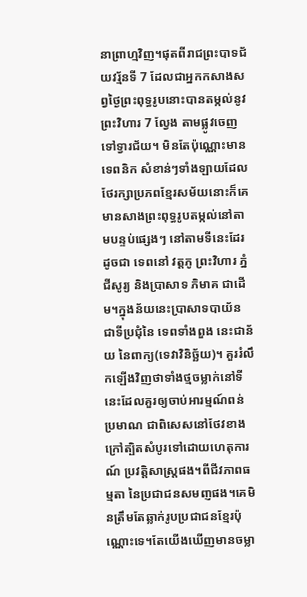នាព្រាហ្មវិញ។ផុតពីរាជព្រះបាទជ័យវរ្ម័នទី 7 ដែលជាអ្នកកសាងសព្វថ្ងៃព្រះពុទ្ធរូបនោះបានតម្កល់នូវព្រះវិហារ 7 ល្វែង តាមផ្លូវចេញទៅទ្វារជ័យ។ មិនតែប៉ុណ្ណោះមានទេពនិក សំខាន់ៗទាំងឡាយដែលថែរក្សាប្រភពខ្មែរសម័យនោះក៏គេមានសាងព្រះពុទ្ធរូបតម្កល់នៅតាមបន្ទប់ផ្សេងៗ នៅតាមទីនេះដែរ ដូចជា ទេពនៅ វត្តភូ ព្រះវិហារ ភ្នំជីសូរ្យ និងប្រាសាទ ភិមាគ ជាដើម។ក្នុងន័យនេះប្រាសាទបាយ័ន ជាទីប្រជុំនៃ ទេពទាំងពួង នេះជាន័យ នៃពាក្យ(ទេវាវិនិច្ឆ័យ)។ គួររំលឹកឡើងវិញថាទាំងថ្មចម្លាក់នៅទីនេះដែលគួរឲ្យចាប់អារម្មណ៍ពន់ប្រមាណ ជាពិសេសនៅថែវខាងក្រៅត្បិតសំបូរទៅដោយហេតុការណ៍ ប្រវត្តិសាស្រ្តផង។ពីជីវភាពធម្មតា នៃប្រជាជនសមពា្ញផង។គេមិនត្រឹមតែឆ្លាក់រូបប្រជាជនខ្មែរប៉ុណ្ណោះទេ។តែយើងឃើញមានចម្លា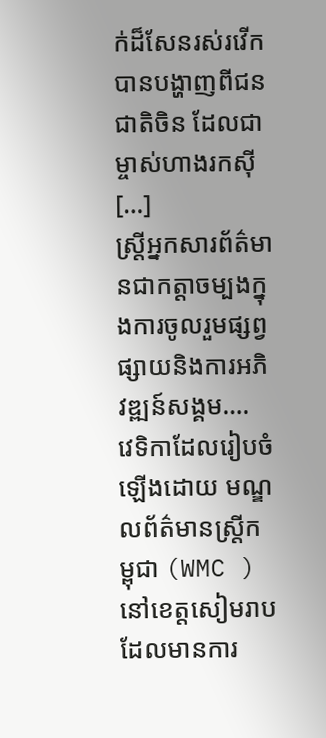ក់ដ៏សែនរស់រវើក បានបង្ហាញពីជនជាតិចិន ដែលជាម្ចាស់ហាងរកស៊ី […]
ស្ត្រីអ្នកសារព័ត៌មានជាកត្តាចម្បងក្នុងការចូលរួមផ្សព្វផ្សាយនិងការអភិវឌ្ឍន៍សង្គម….
វេទិកាដែលរៀបចំឡើងដោយ មណ្ឌលព័ត៌មានស្ត្រីកម្ពុជា (WMC )នៅខេត្តសៀមរាប ដែលមានការ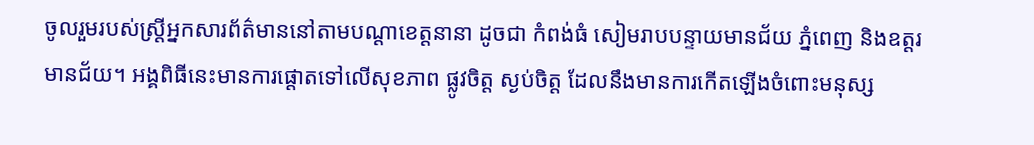ចូលរួមរបស់ស្ត្រីអ្នកសារព័ត៌មាននៅតាមបណ្ដាខេត្តនានា ដូចជា កំពង់ធំ សៀមរាបបន្ទាយមានជ័យ ភ្នំពេញ និងឧត្តរមានជ័យ។ អង្គពិធីនេះមានការផ្ដោតទៅលើសុខភាព ផ្លូវចិត្ត ស្ងប់ចិត្ត ដែលនឹងមានការកើតឡើងចំពោះមនុស្ស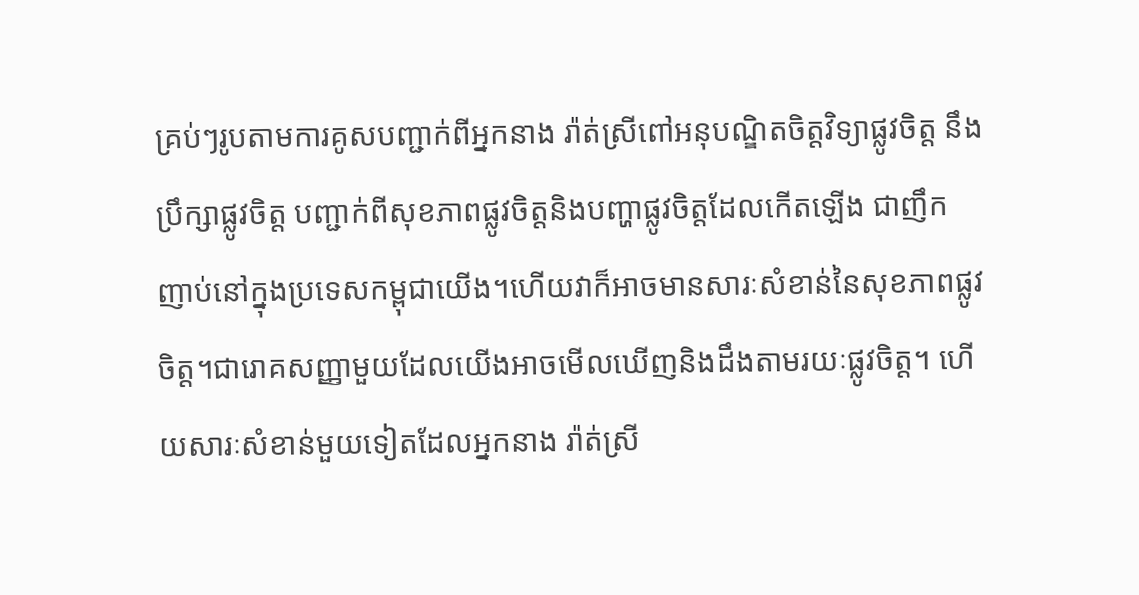គ្រប់ៗរូបតាមការគូសបញ្ជាក់ពីអ្នកនាង រ៉ាត់ស្រីពៅអនុបណ្ឌិតចិត្តវិទ្យាផ្លូវចិត្ត នឹងប្រឹក្សាផ្លូវចិត្ត បញ្ជាក់ពីសុខភាពផ្លូវចិត្តនិងបញ្ហាផ្លូវចិត្តដែលកើតឡើង ជាញឹកញាប់នៅក្នុងប្រទេសកម្ពុជាយើង។ហើយវាក៏អាចមានសារៈសំខាន់នៃសុខភាពផ្លូវចិត្ត។ជារោគសញ្ញាមួយដែលយើងអាចមើលឃើញនិងដឹងតាមរយៈផ្លូវចិត្ត។ ហើយសារៈសំខាន់មួយទៀតដែលអ្នកនាង រ៉ាត់ស្រី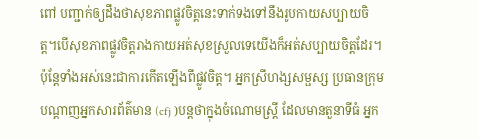ពៅ បញ្ជាក់ឲ្យដឹងថាសុខភាពផ្លូវចិត្តនេះទាក់ទងទៅនឹងរូបកាយសប្បាយចិត្ត។បើសុខភាពផ្លូវចិត្តរាងកាយអត់សុខស្រួលទេយើងក៏អត់សប្បាយចិត្តដែរ។ប៉ុន្តែទាំងអស់នេះជាការកើតឡើងពីផ្លូវចិត្ត។ អ្នកស្រីហង្សសម្ផស្ស ប្រធានក្រុមបណ្ដាញអ្នកសារព័ត៌មាន (cfj )បន្តថាក្នុងចំណោមស្ត្រី ដែលមានតួនាទីធំ អ្នក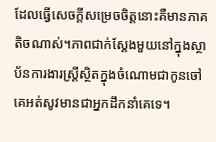ដែលធ្វើសេចក្តីសម្រេចចិត្តនោះគឺមានភាគតិចណាស់។ភាពជាក់ស្ដែងមួយនៅក្នុងស្ថាប័នការងារស្ត្រីស្ថិតក្នុងចំណោមជាកូនចៅគេអត់សូវមានជាអ្នកដឹកនាំគេទេ។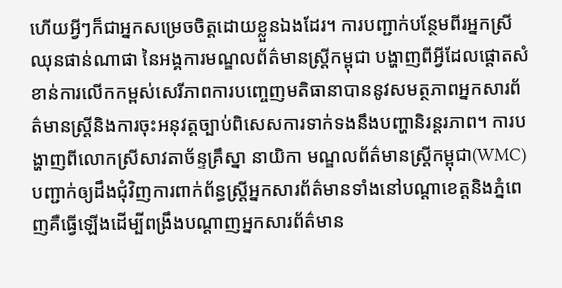ហើយអ្វីៗក៏ជាអ្នកសម្រេចចិត្តដោយខ្លួនឯងដែរ។ ការបញ្ជាក់បន្ថែមពីរអ្នកស្រីឈុនផាន់ណាផា នៃអង្គការមណ្ឌលព័ត៌មានស្ត្រីកម្ពុជា បង្ហាញពីអ្វីដែលផ្ដោតសំខាន់ការលើកកម្ពស់សេរីភាពការបញ្ចេញមតិធានាបាននូវសមត្ថភាពអ្នកសារព័ត៌មានស្ត្រីនិងការចុះអនុវត្តច្បាប់ពិសេសការទាក់ទងនឹងបញ្ហានិរន្តរភាព។ ការបង្ហាញពីលោកស្រីសាវតាច័ន្ទគ្រឹស្នា នាយិកា មណ្ឌលព័ត៌មានស្ត្រីកម្ពុជា(WMC) បញ្ជាក់ឲ្យដឹងជុំវិញការពាក់ព័ន្ធស្ត្រីអ្នកសារព័ត៌មានទាំងនៅបណ្ដាខេត្តនិងភ្នំពេញគឺធ្វើឡើងដើម្បីពង្រឹងបណ្ដាញអ្នកសារព័ត៌មាន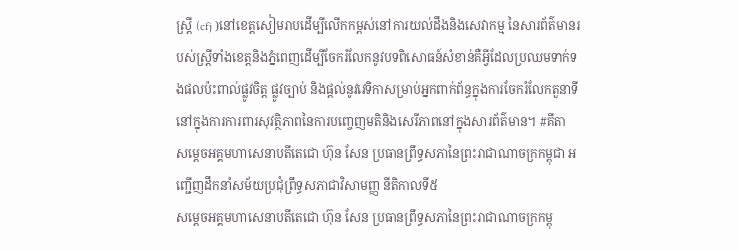ស្ត្រី (cfj )នៅខេត្តសៀមរាបដើម្បីលើកកម្ពស់នៅការយល់ដឹងនិងសេវាកម្ម នៃសារព័ត៌មានរបស់ស្ត្រីទាំងខេត្តនិងភ្នំពេញដើម្បីចែករំលែកនូវបទពិសោធន៍សំខាន់គឺអ្វីដែលប្រឈមទាក់ទងផលប៉ះពាល់ផ្លូវចិត្ត ផ្លូវច្បាប់ និងផ្ដល់នូវវេទិកាសម្រាប់អ្នកពាក់ព័ន្ធក្នុងការចែករំលែកតួនាទីនៅក្នុងការការពារសុវត្ថិភាពនៃការបញ្ចេញមតិនិងសេរីភាពនៅក្នុងសារព័ត៌មាន។ #គីតា
សម្តេចអគ្គមហាសេនាបតីតេជោ ហ៊ុន សែន ប្រធានព្រឹទ្ធសភានៃព្រះរាជាណាចក្រកម្ពុជា អញ្ជើញដឹកនាំសម័យប្រជុំព្រឹទ្ធសភាជាវិសាមញ្ញ នីតិកាលទី៥
សម្តេចអគ្គមហាសេនាបតីតេជោ ហ៊ុន សែន ប្រធានព្រឹទ្ធសភានៃព្រះរាជាណាចក្រកម្ពុ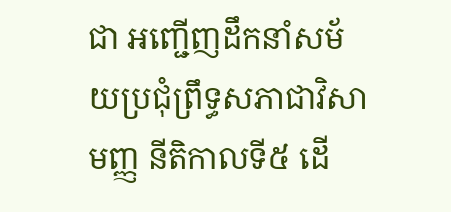ជា អញ្ជើញដឹកនាំសម័យប្រជុំព្រឹទ្ធសភាជាវិសាមញ្ញ នីតិកាលទី៥ ដើ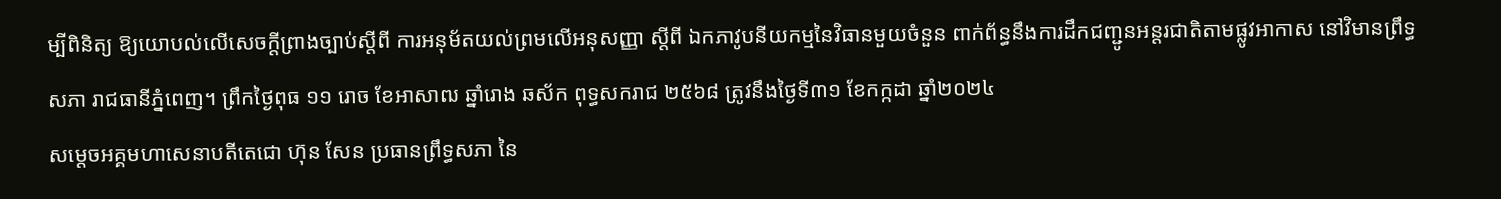ម្បីពិនិត្យ ឱ្យយោបល់លើសេចក្តីព្រាងច្បាប់ស្តីពី ការអនុម័តយល់ព្រមលើអនុសញ្ញា ស្តីពី ឯកភាវូបនីយកម្មនៃវិធានមួយចំនួន ពាក់ព័ន្ធនឹងការដឹកជញ្ជូនអន្តរជាតិតាមផ្លូវអាកាស នៅវិមានព្រឹទ្ធសភា រាជធានីភ្នំពេញ។ ព្រឹកថ្ងៃពុធ ១១ រោច ខែអាសាឍ ឆ្នាំរោង ឆស័ក ពុទ្ធសករាជ ២៥៦៨ ត្រូវនឹងថ្ងៃទី៣១ ខែកក្កដា ឆ្នាំ២០២៤
សម្តេចអគ្គមហាសេនាបតីតេជោ ហ៊ុន សែន ប្រធានព្រឹទ្ធសភា នៃ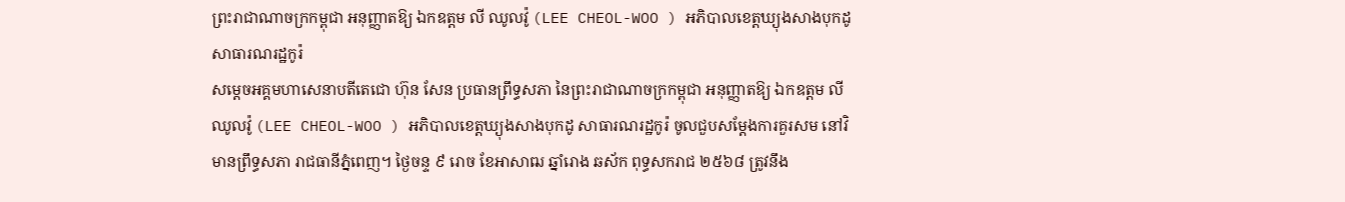ព្រះរាជាណាចក្រកម្ពុជា អនុញ្ញាតឱ្យ ឯកឧត្តម លី ឈូលវ៉ូ (LEE CHEOL-WOO ) អភិបាលខេត្តឃ្យុងសាងបុកដូ សាធារណរដ្ឋកូរ៉
សម្តេចអគ្គមហាសេនាបតីតេជោ ហ៊ុន សែន ប្រធានព្រឹទ្ធសភា នៃព្រះរាជាណាចក្រកម្ពុជា អនុញ្ញាតឱ្យ ឯកឧត្តម លី ឈូលវ៉ូ (LEE CHEOL-WOO ) អភិបាលខេត្តឃ្យុងសាងបុកដូ សាធារណរដ្ឋកូរ៉ ចូលជួបសម្ដែងការគួរសម នៅវិមានព្រឹទ្ធសភា រាជធានីភ្នំពេញ។ ថ្ងៃចន្ទ ៩ រោច ខែអាសាឍ ឆ្នាំរោង ឆស័ក ពុទ្ធសករាជ ២៥៦៨ ត្រូវនឹង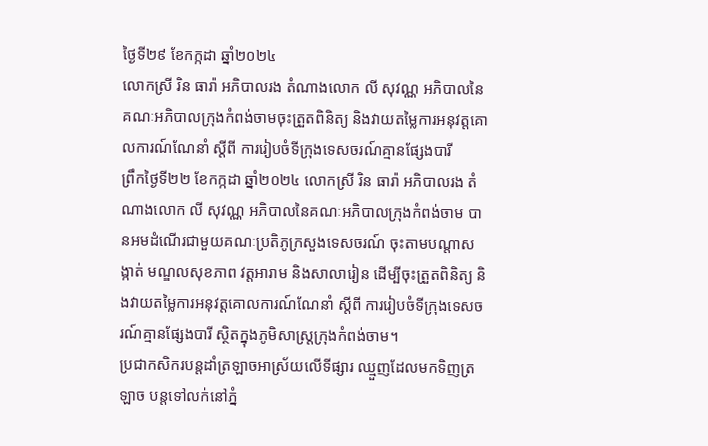ថ្ងៃទី២៩ ខែកក្កដា ឆ្នាំ២០២៤
លោកស្រី រិន ធារ៉ា អភិបាលរង តំណាងលោក លី សុវណ្ណ អភិបាលនៃគណៈអភិបាលក្រុងកំពង់ចាមចុះត្រួតពិនិត្យ និងវាយតម្លៃការអនុវត្តគោលការណ៍ណែនាំ ស្តីពី ការរៀបចំទីក្រុងទេសចរណ៍គ្មានផ្សែងបារី
ព្រឹកថ្ងៃទី២២ ខែកក្កដា ឆ្នាំ២០២៤ លោកស្រី រិន ធារ៉ា អភិបាលរង តំណាងលោក លី សុវណ្ណ អភិបាលនៃគណៈអភិបាលក្រុងកំពង់ចាម បានអមដំណេីរជាមួយគណៈប្រតិភូក្រសួងទេសចរណ៍ ចុះតាមបណ្តាសង្កាត់ មណ្ឌលសុខភាព វត្តអារាម និងសាលារៀន ដេីម្បីចុះត្រួតពិនិត្យ និងវាយតម្លៃការអនុវត្តគោលការណ៍ណែនាំ ស្តីពី ការរៀបចំទីក្រុងទេសចរណ៍គ្មានផ្សែងបារី ស្ថិតក្នុងភូមិសាស្ត្រក្រុងកំពង់ចាម។
ប្រជាកសិករបន្តដាំត្រឡាចអាស្រ័យលើទីផ្សារ ឈ្មួញដែលមកទិញត្រឡាច បន្តទៅលក់នៅភ្នំ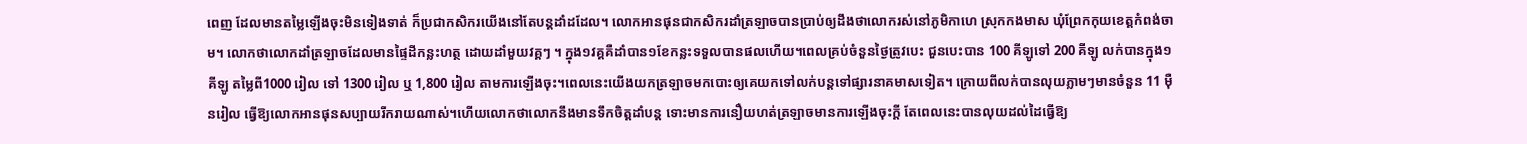ពេញ ដែលមានតម្លៃឡើងចុះមិនទៀងទាត់ ក៏ប្រជាកសិករយើងនៅតែបន្តដាំដដែល។ លោកអានផុនជាកសិករដាំត្រឡាចបានប្រាប់ឲ្យដឹងថាលោករស់នៅភូមិកាហេ ស្រុកកងមាស ឃុំព្រែកកុយខេត្តកំពង់ចាម។ លោកថាលោកដាំត្រឡាចដែលមានផ្ទៃដីកន្លះហត្ថ ដោយដាំមួយវគ្គៗ ។ ក្នុង១វគ្គគឺដាំបាន១ខែកន្លះទទួលបានផលហើយ។ពេលគ្រប់ចំនួនថ្ងៃត្រូវបេះ ជួនបេះបាន 100 គីឡូទៅ 200 គីឡូ លក់បានក្នុង១គីឡូ តម្លៃពី1000 រៀល ទៅ 1300 រៀល ឬ 1,800 រៀល តាមការឡើងចុះ។ពេលនេះយើងយកត្រឡាចមកបោះឲ្យគេយកទៅលក់បន្តទៅផ្សារនាគមាសទៀត។ ក្រោយពីលក់បានលុយភ្លាមៗមានចំនួន 11 ម៉ឺនរៀល ធ្វើឱ្យលោកអានផុនសប្បាយរីករាយណាស់។ហើយលោកថាលោកនឹងមានទឹកចិត្តដាំបន្ត ទោះមានការនឿយហត់ត្រឡាចមានការឡើងចុះក្តី តែពេលនេះបានលុយដល់ដៃធ្វើឱ្យ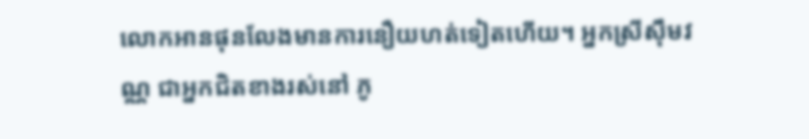លោកអានផុនលែងមានការនឿយហត់ទៀតហើយ។ អ្នកស្រីសុឹមវណ្ណ ជាអ្នកជិតខាងរស់នៅ ភូ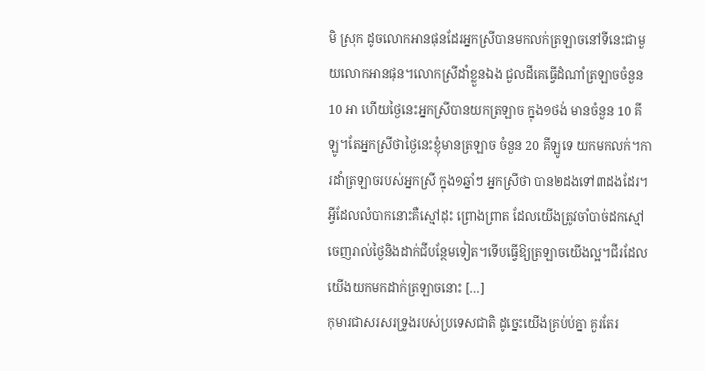មិ ស្រុក ដូចលោកអានផុនដែរអ្នកស្រីបានមកលក់ត្រឡាចនៅទីនេះជាមួយលោកអានផុន។លោកស្រីដាំខ្លួនឯង ជួលដីគេធ្វើដំណាំត្រឡាចចំនួន 10 អា ហើយថ្ងៃនេះអ្នកស្រីបានយកត្រឡាច ក្នុង១ថង់ មានចំនួន 10 គីឡូ។តែអ្នកស្រីថាថ្ងៃនេះខ្ញុំមានត្រឡាច ចំនួន 20 គីឡូទេ យកមកលក់។ការដាំត្រឡាចរបស់អ្នកស្រី ក្នុង១ឆ្នាំៗ អ្នកស្រីថា បាន២ដងទៅ៣ដងដែរ។អ្វីដែលលំបាកនោះគឺស្មៅដុះ ព្រោងព្រាត ដែលយើងត្រូវចាំបាច់ដកស្មៅចេញរាល់ថ្ងៃនិងដាក់ជីបន្ថែមទៀត។ទើបធ្វើឱ្យត្រឡាចយើងល្អ។ជីរដែលយើងយកមកដាក់ត្រឡាចនោះ […]
កុមារជាសរសរទ្រូងរបស់ប្រទេសជាតិ ដូច្នេះយើងគ្រប់ប់គ្នា គួរតែរ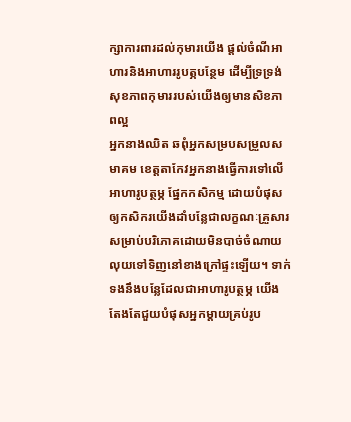ក្សាការពារដល់កុមារយើង ផ្ដល់ចំណីអាហារនិងអាហាររូបត្ភបន្ថែម ដើម្បីទ្រទ្រង់សុខភាពកុមាររបស់យើងឲ្យមានសិខភាពល្អ
អ្នកនាងឈិត ឆពុំអ្នកសម្របសម្រួលសមាគម ខេត្តតាកែវអ្នកនាងធ្វើការទៅលើ អាហារូបត្ថម្ភ ផ្នែកកសិកម្ម ដោយបំផុសឲ្យកសិករយើងដាំបន្លែជាលក្ខណៈគ្រួសារសម្រាប់បរិភោគដោយមិនបាច់ចំណាយលុយទៅទិញនៅខាងក្រៅផ្ទះឡើយ។ ទាក់ទងនឹងបន្លែដែលជាអាហារូបត្ថម្ភ យើងតែងតែជួយបំផុសអ្នកម្ដាយគ្រប់រូប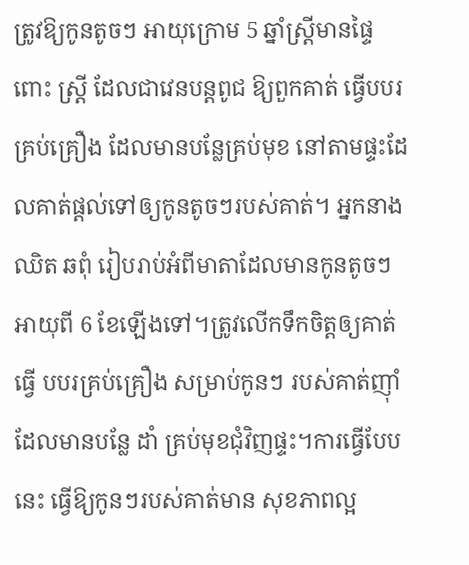ត្រូវឱ្យកូនតូចៗ អាយុក្រោម 5 ឆ្នាំស្ត្រីមានផ្ទៃពោះ ស្ត្រី ដែលជាវេនបន្តពូជ ឱ្យពួកគាត់ ធ្វើបបរគ្រប់គ្រឿង ដែលមានបន្លែគ្រប់មុខ នៅតាមផ្ទះដែលគាត់ផ្តល់ទៅឲ្យកូនតូចៗរបស់គាត់។ អ្នកនាង ឈិត ឆពុំ រៀបរាប់អំពីមាតាដែលមានកូនតូចៗអាយុពី 6 ខែឡើងទៅ។ត្រូវលើកទឹកចិត្តឲ្យគាត់ធ្វើ បបរគ្រប់គ្រឿង សម្រាប់កូនៗ របស់គាត់ញ៉ាំដែលមានបន្លែ ដាំ គ្រប់មុខជុំវិញផ្ទះ។ការធ្វើបែបនេះ ធ្វើឱ្យកូនៗរបស់គាត់មាន សុខភាពល្អ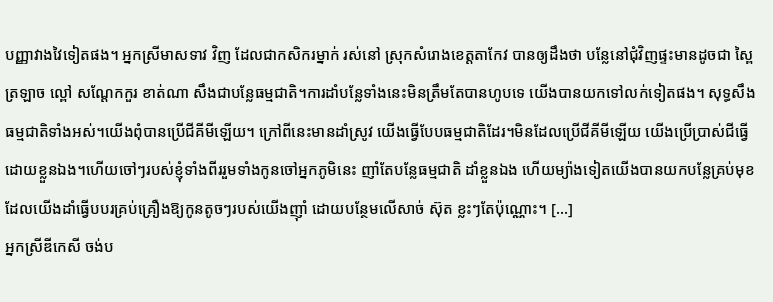បញ្ញាវាងវៃទៀតផង។ អ្នកស្រីមាសទាវ វិញ ដែលជាកសិករម្នាក់ រស់នៅ ស្រុកសំរោងខេត្តតាកែវ បានឲ្យដឹងថា បន្លែនៅជុំវិញផ្ទះមានដូចជា ស្ពៃ ត្រឡាច ល្ពៅ សណ្ដែកកួរ ខាត់ណា សឹងជាបន្លែធម្មជាតិ។ការដាំបន្លែទាំងនេះមិនត្រឹមតែបានហូបទេ យើងបានយកទៅលក់ទៀតផង។ សុទ្ធសឹងធម្មជាតិទាំងអស់។យើងពុំបានប្រើជីគីមីឡើយ។ ក្រៅពីនេះមានដាំស្រូវ យើងធ្វើបែបធម្មជាតិដែរ។មិនដែលប្រើជីគីមីឡើយ យើងប្រើប្រាស់ជីធ្វើដោយខ្លួនឯង។ហើយចៅៗរបស់ខ្ញុំទាំងពីររួមទាំងកូនចៅអ្នកភូមិនេះ ញាំតែបន្លែធម្មជាតិ ដាំខ្លួនឯង ហើយម្យ៉ាងទៀតយើងបានយកបន្លែគ្រប់មុខដែលយើងដាំធ្វើបបរគ្រប់គ្រឿងឱ្យកូនតូចៗរបស់យើងញ៉ាំ ដោយបន្ថែមលើសាច់ ស៊ុត ខ្លះៗតែប៉ុណ្ណោះ។ […]
អ្នកស្រីឌីកេសី ចង់ប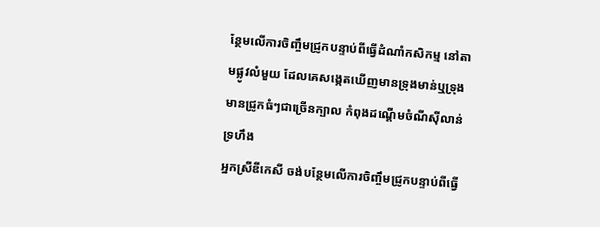ន្ថែមលើការចិញ្ចឹមជ្រូកបន្ទាប់ពីធ្វើដំណាំកសិកម្ម នៅតាមផ្លូវលំមួយ ដែលគេសង្កេតឃើញមានទ្រុងមាន់ឬទ្រុងមានជ្រូកធំៗជាច្រើនក្បាល កំពុងដណ្ដើមចំណីស៊ីលាន់ទ្រហឹង
អ្នកស្រីឌីកេសី ចង់បន្ថែមលើការចិញ្ចឹមជ្រូកបន្ទាប់ពីធ្វើ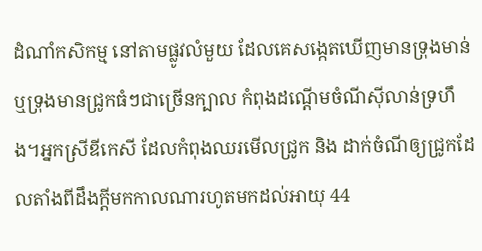ដំណាំកសិកម្ម នៅតាមផ្លូវលំមួយ ដែលគេសង្កេតឃើញមានទ្រុងមាន់ឬទ្រុងមានជ្រូកធំៗជាច្រើនក្បាល កំពុងដណ្ដើមចំណីស៊ីលាន់ទ្រហឹង។អ្នកស្រីឌីកេសី ដែលកំពុងឈរមើលជ្រូក និង ដាក់ចំណីឲ្យជ្រូកដែលតាំងពីដឹងក្តីមកកាលណារហូតមកដល់អាយុ 44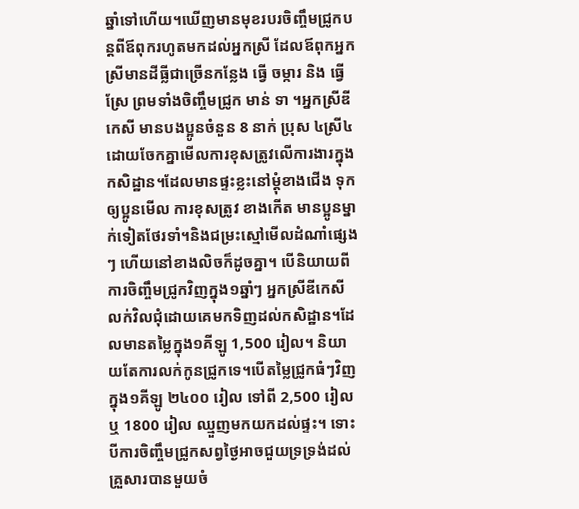ឆ្នាំទៅហើយ។ឃើញមានមុខរបរចិញ្ចឹមជ្រូកបន្តពីឪពុករហូតមកដល់អ្នកស្រី ដែលឪពុកអ្នកស្រីមានដីធ្លីជាច្រើនកន្លែង ធ្វើ ចម្ការ និង ធ្វើស្រែ ព្រមទាំងចិញ្ចឹមជ្រូក មាន់ ទា ។អ្នកស្រីឌីកេសី មានបងប្អូនចំនួន 8 នាក់ ប្រុស ៤ស្រី៤ ដោយចែកគ្នាមើលការខុសត្រូវលើការងារក្នុងកសិដ្ឋាន។ដែលមានផ្ទះខ្លះនៅម្ដុំខាងជើង ទុកឲ្យប្អូនមើល ការខុសត្រូវ ខាងកើត មានប្អូនម្នាក់ទៀតថែរទាំ។និងជម្រះស្មៅមើលដំណាំផ្សេងៗ ហើយនៅខាងលិចក៏ដូចគ្នា។ បើនិយាយពីការចិញ្ចឹមជ្រូកវិញក្នុង១ឆ្នាំៗ អ្នកស្រីឌីកេសីលក់វិលជុំដោយគេមកទិញដល់កសិដ្ឋាន។ដែលមានតម្លៃក្នុង១គីឡូ 1,500 រៀល។ និយាយតែការលក់កូនជ្រូកទេ។បើតម្លៃជ្រូកធំៗវិញក្នុង១គីឡូ ២៤០០ រៀល ទៅពី 2,500 រៀល ឬ 1800 រៀល ឈ្មួញមកយកដល់ផ្ទះ។ ទោះបីការចិញ្ចឹមជ្រូកសព្វថ្ងៃអាចជួយទ្រទ្រង់ដល់គ្រួសារបានមួយចំ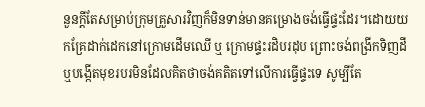នួនក្តីតែសម្រាប់ក្រុមគ្រួសារវិញក៏មិនទាន់មានគម្រោងចង់ធ្វើផ្ទះដែរ។ដោយយកគ្រែដាក់ដេកនៅក្រោមដើមឈើ ឬ ក្រោមផ្ទះរដិបរដុប ព្រោះចង់ពង្រីកទិញដីឬបង្កើតមុខរបរមិនដែលគិតថាចង់គតិតទៅលើការធ្វើផ្ទះទេ សូម្បីតែ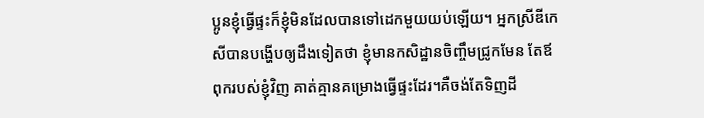ប្អូនខ្ញុំធ្វើផ្ទះក៏ខ្ញុំមិនដែលបានទៅដេកមួយយប់ឡើយ។ អ្នកស្រីឌីកេសីបានបង្ហើបឲ្យដឹងទៀតថា ខ្ញុំមានកសិដ្ឋានចិញ្ចឹមជ្រូកមែន តែឪពុករបស់ខ្ញុំវិញ គាត់គ្មានគម្រោងធ្វើផ្ទះដែរ។គឺចង់តែទិញដី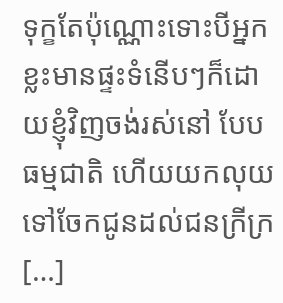ទុក្ខតែប៉ុណ្ណោះទោះបីអ្នកខ្លះមានផ្ទះទំនើបៗក៏ដោយខ្ញុំវិញចង់រស់នៅ បែបធម្មជាតិ ហើយយកលុយទៅចែកជូនដល់ជនក្រីក្រ […]